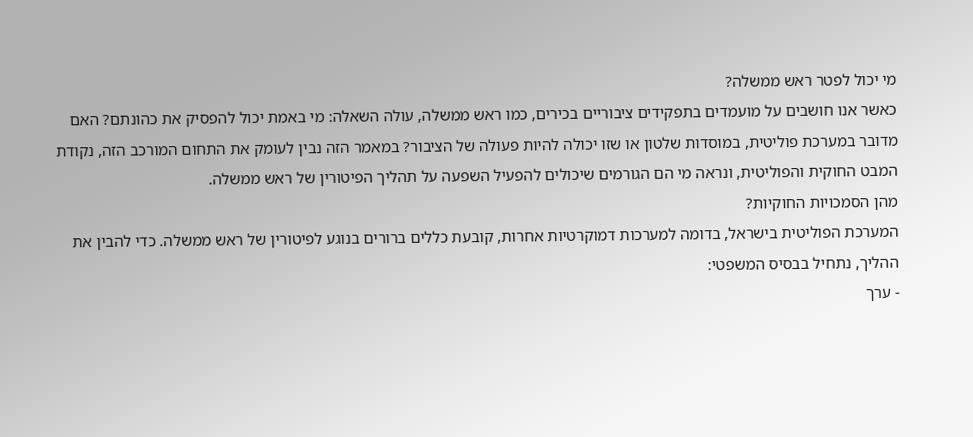מי יכול לפטר ראש ממשלה?
כאשר אנו חושבים על מועמדים בתפקידים ציבוריים בכירים, כמו ראש ממשלה, עולה השאלה: מי באמת יכול להפסיק את כהונתם? האם מדובר במערכת פוליטית, במוסדות שלטון או שזו יכולה להיות פעולה של הציבור? במאמר הזה נבין לעומק את התחום המורכב הזה, נקודת המבט החוקית והפוליטית, ונראה מי הם הגורמים שיכולים להפעיל השפעה על תהליך הפיטורין של ראש ממשלה.
מהן הסמכויות החוקיות?
המערכת הפוליטית בישראל, בדומה למערכות דמוקרטיות אחרות, קובעת כללים ברורים בנוגע לפיטורין של ראש ממשלה. כדי להבין את ההליך, נתחיל בבסיס המשפטי:
- ערך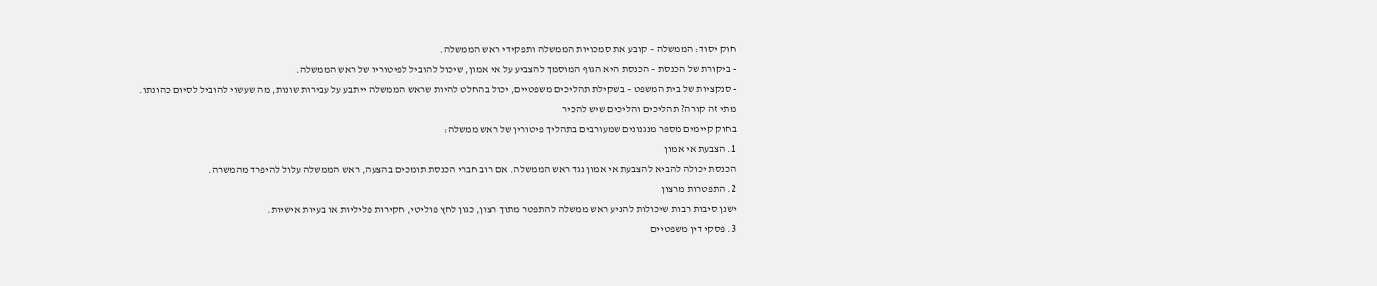חוק יסוד: הממשלה – קובע את סמכויות הממשלה ותפקידי ראש הממשלה.
- ביקורת של הכנסת – הכנסת היא הגוף המוסמך להצביע על אי אמון, שיכול להוביל לפיטוריו של ראש הממשלה.
- סנקציות של בית המשפט – בשקילת תהליכים משפטיים, יכול בהחלט להיות שראש הממשלה ייתבע על עבירות שונות, מה שעשוי להוביל לסיום כהונתו.
מתי זה קורה? תהליכים והליכים שיש להכיר
בחוק קיימים מספר מנגנונים שמעורבים בתהליך פיטורין של ראש ממשלה:
1. הצבעת אי אמון
הכנסת יכולה להביא להצבעת אי אמון נגד ראש הממשלה. אם רוב חברי הכנסת תומכים בהצעה, ראש הממשלה עלול להיפרד מהמשרה.
2. התפטרות מרצון
ישנן סיבות רבות שיכולות להניע ראש ממשלה להתפטר מתוך רצון, כגון לחץ פוליטי, חקירות פליליות או בעיות אישיות.
3. פסקי דין משפטיים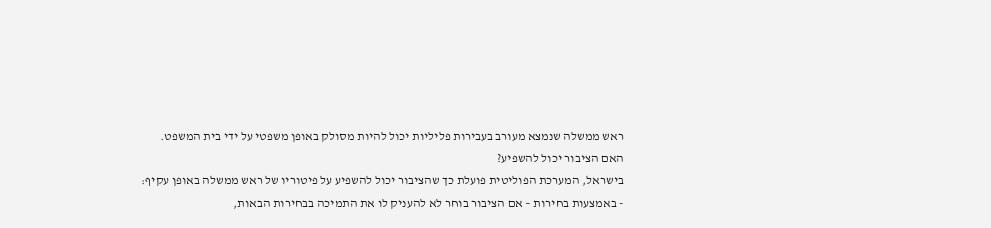ראש ממשלה שנמצא מעורב בעבירות פליליות יכול להיות מסולק באופן משפטי על ידי בית המשפט.
האם הציבור יכול להשפיע?
בישראל, המערכת הפוליטית פועלת כך שהציבור יכול להשפיע על פיטוריו של ראש ממשלה באופן עקיף:
- באמצעות בחירות – אם הציבור בוחר לא להעניק לו את התמיכה בבחירות הבאות,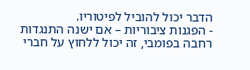הדבר יכול להוביל לפיטוריו.
- הפגנות ציבוריות – אם ישנה התנגדות רחבה בפומבי, זה יכול ללחוץ על חברי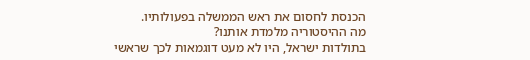הכנסת לחסום את ראש הממשלה בפעולותיו.
מה ההיסטוריה מלמדת אותנו?
בתולדות ישראל, היו לא מעט דוגמאות לכך שראשי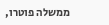ממשלה פוטרו,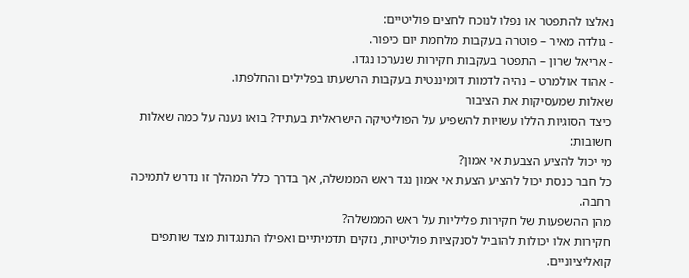נאלצו להתפטר או נפלו לנוכח לחצים פוליטיים:
- גולדה מאיר – פוטרה בעקבות מלחמת יום כיפור.
- אריאל שרון – התפטר בעקבות חקירות שנערכו נגדו.
- אהוד אולמרט – נהיה לדמות דומיננטית בעקבות הרשעתו בפלילים והחלפתו.
שאלות שמעסיקות את הציבור
כיצד הסוגיות הללו עשויות להשפיע על הפוליטיקה הישראלית בעתיד? בואו נענה על כמה שאלות חשובות:
מי יכול להציע הצבעת אי אמון?
כל חבר כנסת יכול להציע הצעת אי אמון נגד ראש הממשלה, אך בדרך כלל המהלך זו נדרש לתמיכה רחבה.
מהן ההשפעות של חקירות פליליות על ראש הממשלה?
חקירות אלו יכולות להוביל לסנקציות פוליטיות, נזקים תדמיתיים ואפילו התנגדות מצד שותפים קואליציוניים.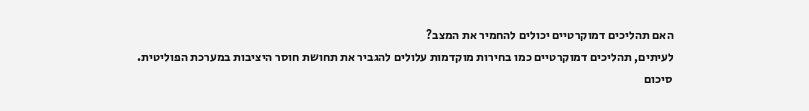האם תהליכים דמוקרטיים יכולים להחמיר את המצב?
לעיתים, תהליכים דמוקרטיים כמו בחירות מוקדמות עלולים להגביר את תחושת חוסר היציבות במערכת הפוליטית.
סיכום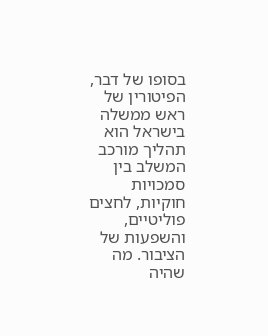בסופו של דבר, הפיטורין של ראש ממשלה בישראל הוא תהליך מורכב המשלב בין סמכויות חוקיות, לחצים פוליטיים, והשפעות של הציבור. מה שהיה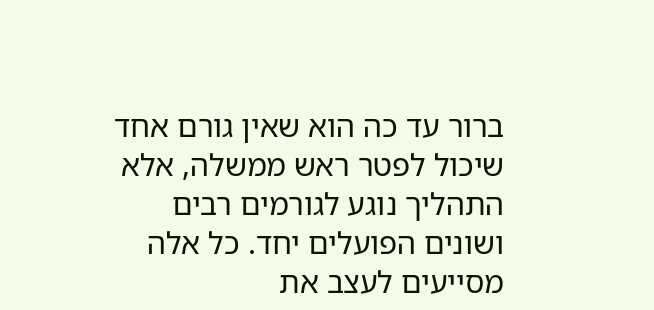ברור עד כה הוא שאין גורם אחד שיכול לפטר ראש ממשלה, אלא התהליך נוגע לגורמים רבים ושונים הפועלים יחד. כל אלה מסייעים לעצב את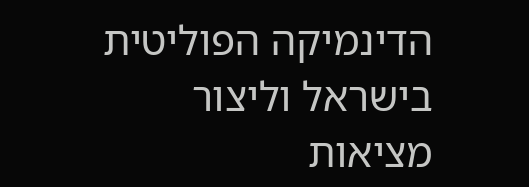הדינמיקה הפוליטית בישראל וליצור מציאות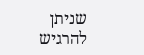שניתן להרגיש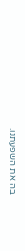בה את השפעתנו.